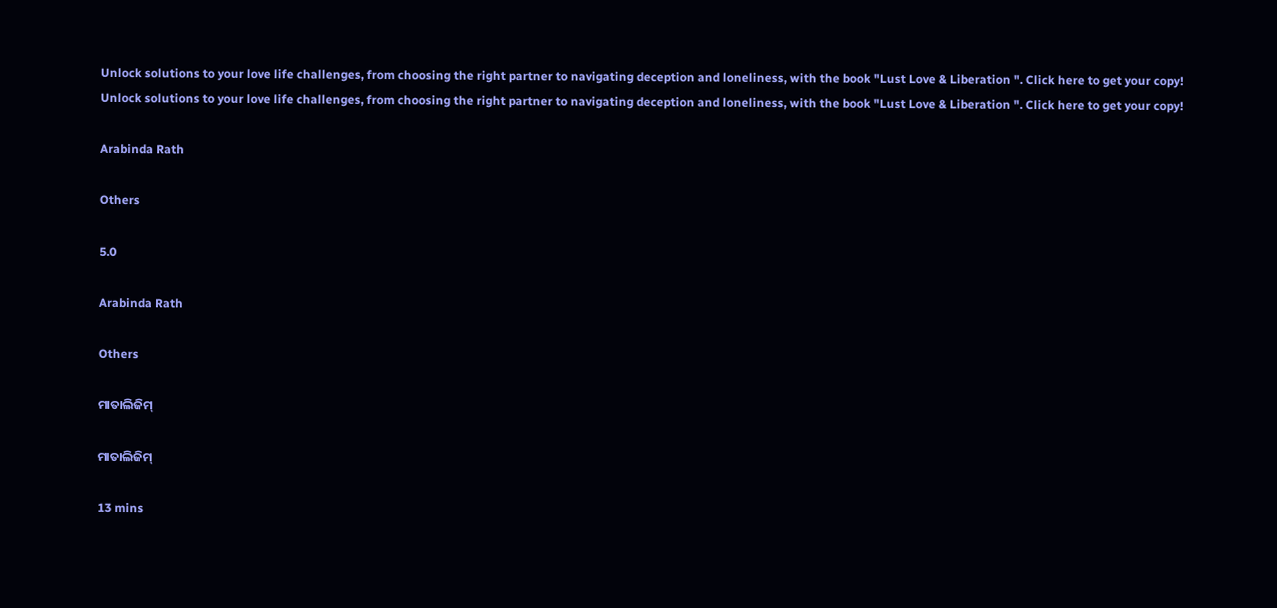Unlock solutions to your love life challenges, from choosing the right partner to navigating deception and loneliness, with the book "Lust Love & Liberation ". Click here to get your copy!
Unlock solutions to your love life challenges, from choosing the right partner to navigating deception and loneliness, with the book "Lust Love & Liberation ". Click here to get your copy!

Arabinda Rath

Others

5.0

Arabinda Rath

Others

ମାତାଲିଜିମ୍

ମାତାଲିଜିମ୍

13 mins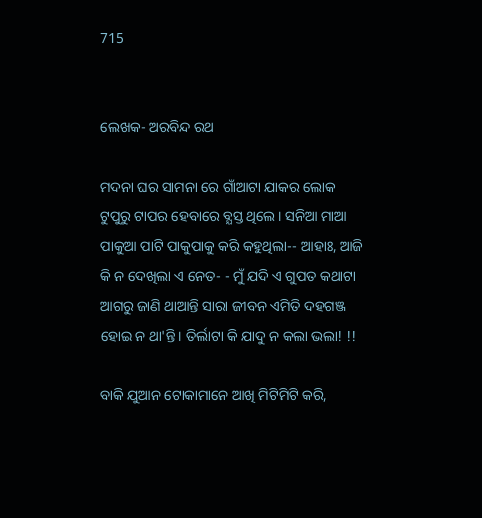715


ଲେଖକ- ଅରବିନ୍ଦ ରଥ

ମଦନା ଘର ସାମନା ରେ ଗାଁଆଟା ଯାକର ଲୋକ ଟୁପୁରୁ ଟାପର ହେବାରେ ବ୍ଯସ୍ତ ଥିଲେ। ସନିଆ ମାଆ ପାକୁଆ ପାଟି ପାକୁପାକୁ କରି କହୁଥିଲା-- ଆହାଃ, ଆଜି କି ନ ଦେଖିଲା ଏ ନେତ- - ମୁଁ ଯଦି ଏ ଗୁପତ କଥାଟା ଆଗରୁ ଜାଣି ଥାଆନ୍ତି ସାରା ଜୀବନ ଏମିତି ଦହଗଞ୍ଜ ହୋଇ ନ ଥା'ନ୍ତି। ତିର୍ଲାଟା କି ଯାଦୁ ନ କଲା ଭଲା! !!

ବାକି ଯୁଆନ ଟୋକାମାନେ ଆଖି ମିଟିମିଟି କରି,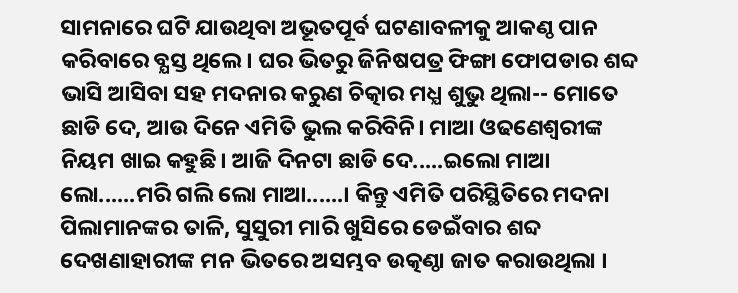ସାମନାରେ ଘଟି ଯାଉଥିବା ଅଭୂତପୂର୍ବ ଘଟଣାବଳୀକୁ ଆକଣ୍ଠ ପାନ କରିବାରେ ବ୍ଯସ୍ତ ଥିଲେ। ଘର ଭିତରୁ ଜିନିଷପତ୍ର ଫିଙ୍ଗା ଫୋପଡାର ଶବ୍ଦ ଭାସି ଆସିବା ସହ ମଦନାର କରୁଣ ଚିତ୍କାର ମଧ୍ଯ ଶୁଭୁ ଥିଲା-- ମୋତେ ଛାଡି ଦେ, ଆଉ ଦିନେ ଏମିତି ଭୁଲ କରିବିନି। ମାଆ ଓଢଣେଶ୍ବରୀଙ୍କ ନିୟମ ଖାଇ କହୁଛି। ଆଜି ଦିନଟା ଛାଡି ଦେ.....ଇଲୋ ମାଆ ଲୋ......ମରି ଗଲି ଲୋ ମାଆ......। କିନ୍ତୁ ଏମିତି ପରିସ୍ଥିତିରେ ମଦନା ପିଲାମାନଙ୍କର ତାଳି, ସୁସୁରୀ ମାରି ଖୁସିରେ ଡେଇଁବାର ଶବ୍ଦ ଦେଖଣାହାରୀଙ୍କ ମନ ଭିତରେ ଅସମ୍ଭବ ଉତ୍କଣ୍ଠା ଜାତ କରାଉଥିଲା ।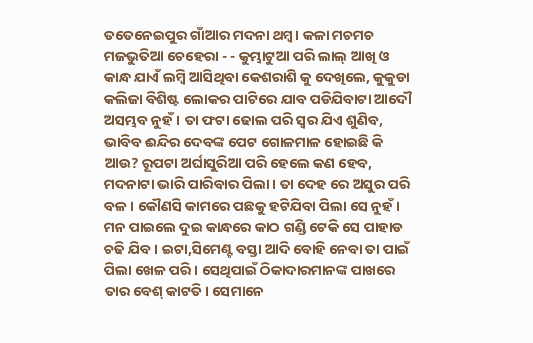ତତେନେଇପୁର ଗାଁଆର ମଦନା ଥମ୍ବ। କଳା ମଚମଚ ମଜଭୁତିଆ ଚେହେରା - - କୁମ୍ଭାଟୁଆ ପରି ଲାଲ୍ ଆଖି ଓ କାନ୍ଧ ଯାଏଁ ଲମ୍ବି ଆସିଥିବା କେଶରାଶି କୁ ଦେଖିଲେ, କୁକୁଡା କଲିଜା ବିଶିଷ୍ଟ ଲୋକର ପାଟିରେ ଯାବ ପଡିଯିବାଟା ଆଦୌ ଅସମ୍ଭବ ନୁହଁ। ତା ଫଟା ଢୋଲ ପରି ସ୍ବର ଯିଏ ଶୁଣିବ, ଭାବିବ ଈନ୍ଦିର ଦେବଙ୍କ ପେଟ ଗୋଳମାଳ ହୋଇଛି କି ଆଉ? ରୂପଟା ଅର୍ଘାସୁରିଆ ପରି ହେଲେ କଣ ହେବ, ମଦନାଟା ଭାରି ପାରିବାର ପିଲା। ତା ଦେହ ରେ ଅସୁର ପରି ବଳ। କୌଣସି କାମରେ ପଛକୁ ହଟିଯିବା ପିଲା ସେ ନୁହଁ। ମନ ପାଇଲେ ଦୁଇ କାନ୍ଧରେ କାଠ ଗଣ୍ଡି ଟେକି ସେ ପାହାଡ ଚଢି ଯିବ । ଇଟା,ସିମେଣ୍ଟ ବସ୍ତା ଆଦି ବୋହି ନେବା ତା ପାଇଁ ପିଲା ଖେଳ ପରି। ସେଥିପାଇଁ ଠିକାଦାରମାନଙ୍କ ପାଖରେ ତାର ବେଶ୍ କାଟତି। ସେମାନେ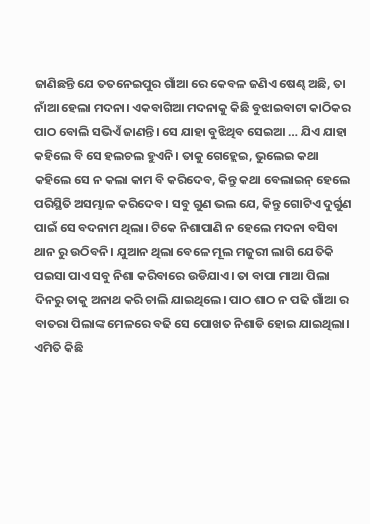ଜାଣିଛନ୍ତି ଯେ ତତନେଇପୁର ଗାଁଆ ରେ କେବଳ ଜଣିଏ ଷେଣ୍ଢ ଅଛି, ତା ନାଁଆ ହେଲା ମଦନା। ଏକବାଗିଆ ମଦନାକୁ କିଛି ବୁଝାଇବାଟା କାଠିକର ପାଠ ବୋଲି ସଭିଏଁ ଜାଣନ୍ତି। ସେ ଯାହା ବୁଝିଥିବ ସେଇଆ … ଯିଏ ଯାହା କହିଲେ ବି ସେ ହଲଚଲ ହୁଏନି। ତାକୁ ଗେହ୍ଲେଇ, ଭୁଲେଇ କଥା କହିଲେ ସେ ନ କଲା କାମ ବି କରିଦେବ, କିନ୍ତୁ କଥା ବେଲାଇନ୍ ହେଲେ ପରିସ୍ଥିତି ଅସମ୍ଭାଳ କରିଦେବ। ସବୁ ଗୁଣ ଭଲ ଯେ, କିନ୍ତୁ ଗୋଟିଏ ଦୁର୍ଗୁଣ ପାଇଁ ସେ ବଦନାମ ଥିଲା। ଟିକେ ନିଶାପାଣି ନ ହେଲେ ମଦନା ବସିବା ଥାନ ରୁ ଉଠିବନି। ଯୁଆନ ଥିଲା ବେଳେ ମୂଲ ମଜୁରୀ ଲାଗି ଯେତିକି ପଇସା ପାଏ ସବୁ ନିଶା କରିବାରେ ଉଡିଯାଏ। ତା ବାପା ମାଆ ପିଲା ଦିନରୁ ତାକୁ ଅନାଥ କରି ଚାଲି ଯାଇଥିଲେ। ପାଠ ଶାଠ ନ ପଢି ଗାଁଆ ର ବାତରା ପିଲାଙ୍କ ମେଳରେ ବଢି ସେ ପୋଖତ ନିଶାଡି ହୋଇ ଯାଇଥିଲା। ଏମିତି କିଛି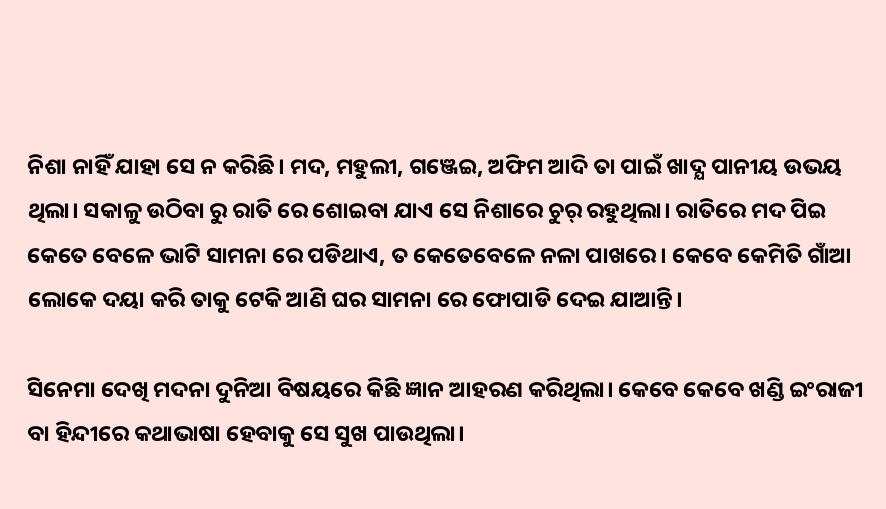ନିଶା ନାହିଁ ଯାହା ସେ ନ କରିଛି। ମଦ, ମହୁଲୀ, ଗଞ୍ଜେଇ, ଅଫିମ ଆଦି ତା ପାଇଁ ଖାଦ୍ଯ ପାନୀୟ ଉଭୟ ଥିଲା। ସକାଳୁ ଉଠିବା ରୁ ରାତି ରେ ଶୋଇବା ଯାଏ ସେ ନିଶାରେ ଚୁର୍ ରହୁଥିଲା। ରାତିରେ ମଦ ପିଇ କେତେ ବେଳେ ଭାଟି ସାମନା ରେ ପଡିଥାଏ, ତ କେତେବେଳେ ନଳା ପାଖରେ। କେବେ କେମିତି ଗାଁଆ ଲୋକେ ଦୟା କରି ତାକୁ ଟେକି ଆଣି ଘର ସାମନା ରେ ଫୋପାଡି ଦେଇ ଯାଆନ୍ତି।

ସିନେମା ଦେଖି ମଦନା ଦୁନିଆ ବିଷୟରେ କିଛି ଜ୍ଞାନ ଆହରଣ କରିଥିଲା। କେବେ କେବେ ଖଣ୍ଡି ଇଂରାଜୀ ବା ହିନ୍ଦୀରେ କଥାଭାଷା ହେବାକୁ ସେ ସୁଖ ପାଉଥିଲା।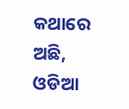କଥାରେ ଅଛି, ଓଡିଆ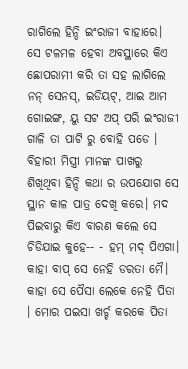ରାଗିଲେ ହିନ୍ଦି ଇଂରାଜୀ ବାହାରେ। ସେ ଟଳମଳ ହେବା ଅବସ୍ଥାରେ କିଏ ଛୋପରାମୀ କରି ତା ସହ ଲାଗିଲେ ନନ୍ ସେନସ୍, ଇଡିୟଟ୍, ଆଇ ଆମ ଗୋଇଙ୍ଗ, ୟୁ ସଟ ଅପ୍ ପରି ଇଂରାଜୀ ଗାଳି ତା ପାଟି ରୁ ବୋହି ପଡେ । ବିହାରୀ ମିସ୍ତ୍ରୀ ମାନଙ୍କ ପାଖରୁ ଶିଖିଥିବା ହିନ୍ଦି କଥା ର ଉପଯୋଗ ସେ ସ୍ଥାନ କାଳ ପାତ୍ର ଦେଖି କରେ। ମଦ ପିଇବାରୁ କିଏ ବାରଣ କଲେ ସେ ଚିଡିଯାଇ କୁହେ-- - ହମ୍ ମଦ୍ ପିଏଗା। କାହା ବାପ୍ ସେ ନେହି ଡରତା ମୈ। କାହା ସେ ପୈସା ଲେକେ ନେହି ପିତା । ମୋର ପଇସା ଖର୍ଚ୍ଚ କରକେ ପିତା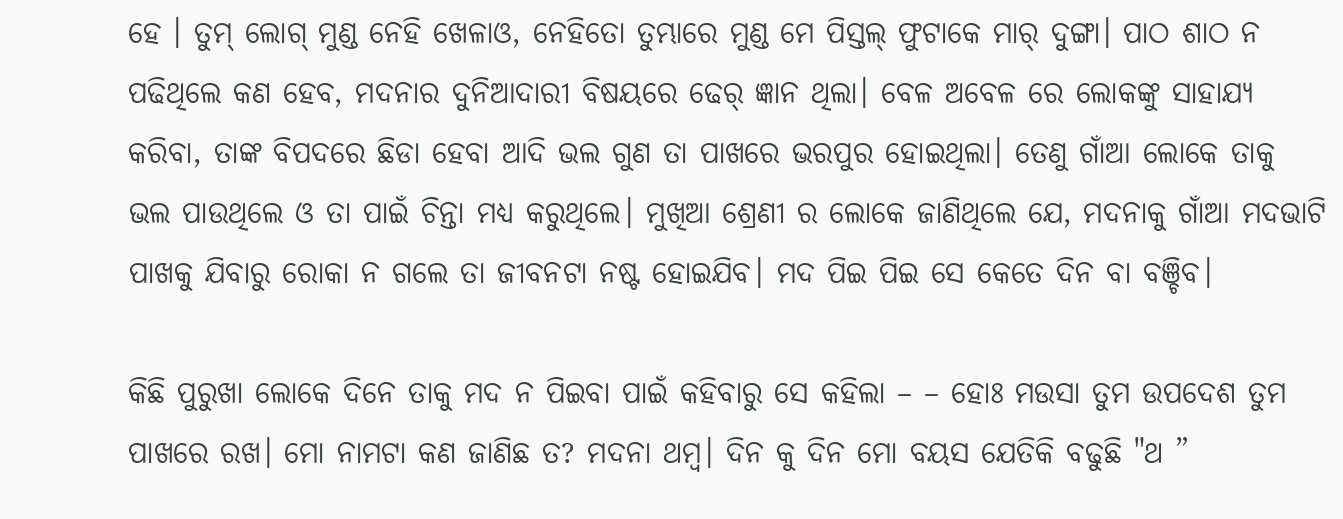ହେ । ତୁମ୍ ଲୋଗ୍ ମୁଣ୍ଡ ନେହି ଖେଳାଓ, ନେହିତୋ ତୁମ୍ଭାରେ ମୁଣ୍ଡ ମେ ପିସ୍ତଲ୍ ଫୁଟାକେ ମାର୍ ଦୁଙ୍ଗା। ପାଠ ଶାଠ ନ ପଢିଥିଲେ କଣ ହେବ, ମଦନାର ଦୁନିଆଦାରୀ ବିଷୟରେ ଢେର୍ ଜ୍ଞାନ ଥିଲା। ବେଳ ଅବେଳ ରେ ଲୋକଙ୍କୁ ସାହାଯ୍ଯ କରିବା, ତାଙ୍କ ବିପଦରେ ଛିଡା ହେବା ଆଦି ଭଲ ଗୁଣ ତା ପାଖରେ ଭରପୁର ହୋଇଥିଲା। ତେଣୁ ଗାଁଆ ଲୋକେ ତାକୁ ଭଲ ପାଉଥିଲେ ଓ ତା ପାଇଁ ଚିନ୍ତା ମଧ୍ଯ କରୁଥିଲେ। ମୁଖିଆ ଶ୍ରେଣୀ ର ଲୋକେ ଜାଣିଥିଲେ ଯେ, ମଦନାକୁ ଗାଁଆ ମଦଭାଟି ପାଖକୁ ଯିବାରୁ ରୋକା ନ ଗଲେ ତା ଜୀବନଟା ନଷ୍ଟ ହୋଇଯିବ। ମଦ ପିଇ ପିଇ ସେ କେତେ ଦିନ ବା ବଞ୍ଚିବ।

କିଛି ପୁରୁଖା ଲୋକେ ଦିନେ ତାକୁ ମଦ ନ ପିଇବା ପାଇଁ କହିବାରୁ ସେ କହିଲା – – ହୋଃ ମଉସା ତୁମ ଉପଦେଶ ତୁମ ପାଖରେ ରଖ। ମୋ ନାମଟା କଣ ଜାଣିଛ ତ? ମଦନା ଥମ୍ବ। ଦିନ କୁ ଦିନ ମୋ ବୟସ ଯେତିକି ବଢୁଛି "ଥ ”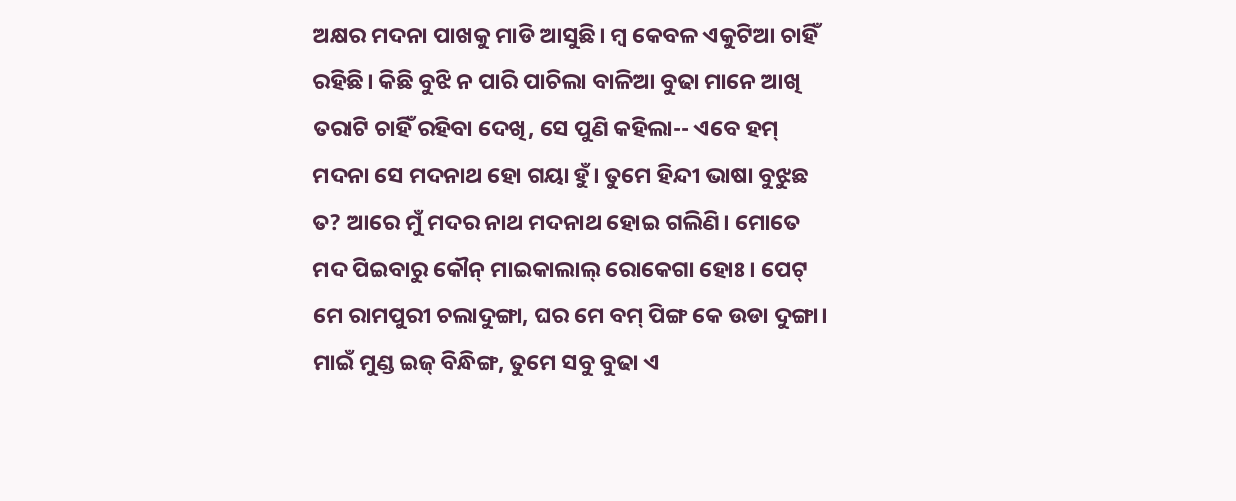ଅକ୍ଷର ମଦନା ପାଖକୁ ମାଡି ଆସୁଛି। ମ୍ବ କେବଳ ଏକୁଟିଆ ଚାହିଁ ରହିଛି। କିଛି ବୁଝି ନ ପାରି ପାଚିଲା ବାଳିଆ ବୁଢା ମାନେ ଆଖି ତରାଟି ଚାହିଁ ରହିବା ଦେଖି, ସେ ପୁଣି କହିଲା-- ଏବେ ହମ୍ ମଦନା ସେ ମଦନାଥ ହୋ ଗୟା ହୁଁ। ତୁମେ ହିନ୍ଦୀ ଭାଷା ବୁଝୁଛ ତ? ଆରେ ମୁଁ ମଦର ନାଥ ମଦନାଥ ହୋଇ ଗଲିଣି। ମୋତେ ମଦ ପିଇବାରୁ କୌନ୍ ମାଇକାଲାଲ୍ ରୋକେଗା ହୋଃ। ପେଟ୍ ମେ ରାମପୁରୀ ଚଲାଦୁଙ୍ଗା, ଘର ମେ ବମ୍ ପିଙ୍ଗ କେ ଉଡା ଦୁଙ୍ଗା। ମାଇଁ ମୁଣ୍ଡ ଇଜ୍ ବିନ୍ଧିଙ୍ଗ, ତୁମେ ସବୁ ବୁଢା ଏ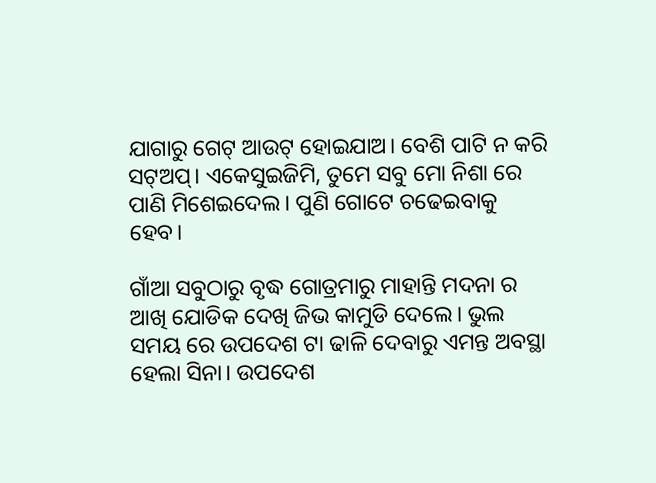ଯାଗାରୁ ଗେଟ୍ ଆଉଟ୍ ହୋଇଯାଅ। ବେଶି ପାଟି ନ କରି ସଟ୍ଅପ୍। ଏକେସୁଇଜିମି, ତୁମେ ସବୁ ମୋ ନିଶା ରେ ପାଣି ମିଶେଇଦେଲ। ପୁଣି ଗୋଟେ ଚଢେଇବାକୁ ହେବ।

ଗାଁଆ ସବୁଠାରୁ ବୃଦ୍ଧ ଗୋତ୍ରମାରୁ ମାହାନ୍ତି ମଦନା ର ଆଖି ଯୋଡିକ ଦେଖି ଜିଭ କାମୁଡି ଦେଲେ। ଭୁଲ ସମୟ ରେ ଉପଦେଶ ଟା ଢାଳି ଦେବାରୁ ଏମନ୍ତ ଅବସ୍ଥା ହେଲା ସିନା। ଉପଦେଶ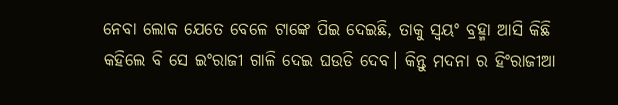ନେବା ଲୋକ ଯେତେ ବେଳେ ଟାଙ୍କେ ପିଇ ଦେଇଛି, ତାକୁ ସ୍ବୟଂ ବ୍ରହ୍ମା ଆସି କିଛି କହିଲେ ବି ସେ ଇଂରାଜୀ ଗାଳି ଦେଇ ଘଉଡି ଦେବ। କିନ୍ତୁ ମଦନା ର ହିଂରାଜୀଆ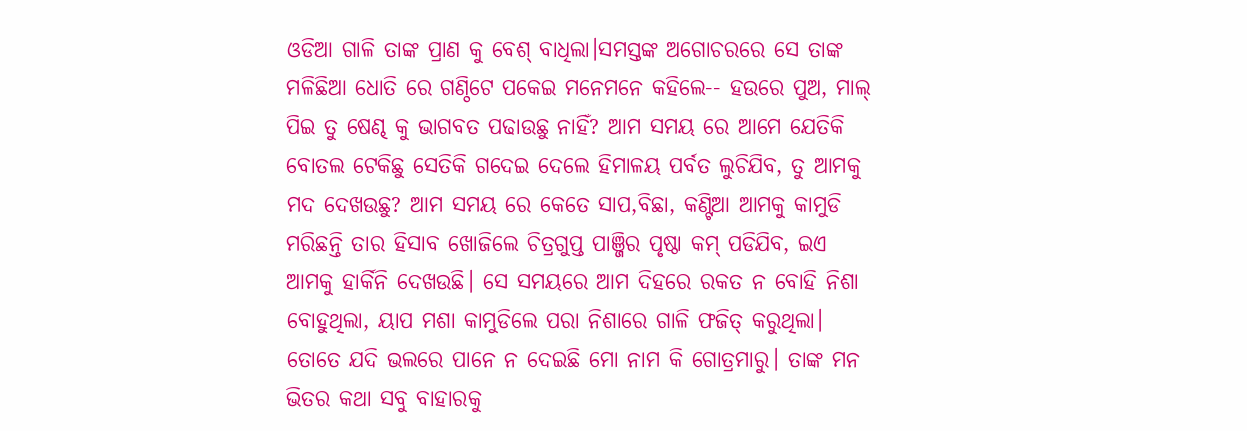ଓଡିଆ ଗାଳି ତାଙ୍କ ପ୍ରାଣ କୁ ବେଶ୍ ବାଧିଲା।ସମସ୍ତଙ୍କ ଅଗୋଚରରେ ସେ ତାଙ୍କ ମଳିଛିଆ ଧୋତି ରେ ଗଣ୍ଠିଟେ ପକେଇ ମନେମନେ କହିଲେ-- ହଉରେ ପୁଅ, ମାଲ୍ ପିଇ ତୁ ଷେଣ୍ଢ କୁ ଭାଗବତ ପଢାଉଛୁ ନାହିଁ? ଆମ ସମୟ ରେ ଆମେ ଯେତିକି ବୋତଲ ଟେକିଛୁ ସେତିକି ଗଦେଇ ଦେଲେ ହିମାଳୟ ପର୍ବତ ଲୁଚିଯିବ, ତୁ ଆମକୁ ମଦ ଦେଖଉଛୁ? ଆମ ସମୟ ରେ କେତେ ସାପ,ବିଛା, କଣ୍ଟିଆ ଆମକୁ କାମୁଡି ମରିଛନ୍ତି ତାର ହିସାବ ଖୋଜିଲେ ଚିତ୍ରଗୁପ୍ତ ପାଞ୍ଜିର ପୃଷ୍ଠା କମ୍ ପଡିଯିବ, ଇଏ ଆମକୁ ହାର୍କିନି ଦେଖଉଛି। ସେ ସମୟରେ ଆମ ଦିହରେ ରକତ ନ ବୋହି ନିଶା ବୋହୁଥିଲା, ୟାପ ମଶା କାମୁଡିଲେ ପରା ନିଶାରେ ଗାଳି ଫଜିତ୍ କରୁଥିଲା। ତୋତେ ଯଦି ଭଲରେ ପାନେ ନ ଦେଇଛି ମୋ ନାମ କି ଗୋତ୍ରମାରୁ। ତାଙ୍କ ମନ ଭିତର କଥା ସବୁ ବାହାରକୁ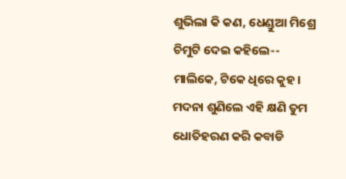ଶୁଭିଲା କି କଣ, ଧେଣ୍ଡୁଆ ମିଶ୍ରେ ଚିମୁଟି ଦେଇ କହିଲେ-- ମାଲିକେ, ଟିକେ ଧିରେ କୁହ। ମଦନା ଶୁଣିଲେ ଏହି କ୍ଷଣି ତୁମ ଧୋତିହରଣ କରି କବାଡି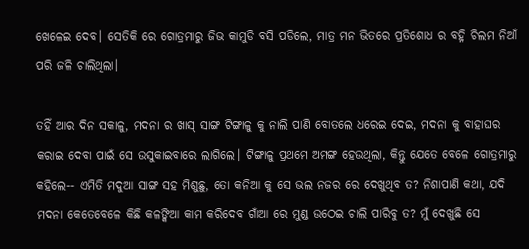ଖେଳେଇ ଦେବ। ସେତିକି ରେ ଗୋତ୍ରମାରୁ ଜିଭ କାମୁଡି ବସି ପଡିଲେ, ମାତ୍ର ମନ ଭିତରେ ପ୍ରତିଶୋଧ ର ବହ୍ନି ଚିଲମ ନିଆଁ ପରି ଜଳି ଚାଲିଥିଲା।

ତହିଁ ଆର ଦିନ ସକାଳୁ, ମଦନା ର ଖାସ୍ ସାଙ୍ଗ ଟିଙ୍ଗାଳୁ କୁ ନାଲି ପାଣି ବୋତଲେ ଧରେଇ ଦେଇ, ମଦନା କୁ ବାହାଘର କରାଇ ଦେବା ପାଇଁ ସେ ଉସୁକାଇବାରେ ଲାଗିଲେ। ଟିଙ୍ଗାଳୁ ପ୍ରଥମେ ଅମଙ୍ଗ ହେଉଥିଲା, କିନ୍ତୁ ଯେତେ ବେଳେ ଗୋତ୍ରମାରୁ କହିଲେ-- ଏମିତି ମଦୁଆ ସାଙ୍ଗ ସହ ମିଶୁଛୁ, ତୋ କନିଆ କୁ ସେ ଭଲ ନଜର ରେ ଦେଖୁଥିବ ତ? ନିଶାପାଣି କଥା, ଯଦି ମଦନା କେତେବେଳେ କିଛି କଳଙ୍କିଆ କାମ କରିଦେବ ଗାଁଆ ରେ ମୁଣ୍ଡ ଉଠେଇ ଚାଲି ପାରିବୁ ତ? ମୁଁ ଦେଖୁଛି ସେ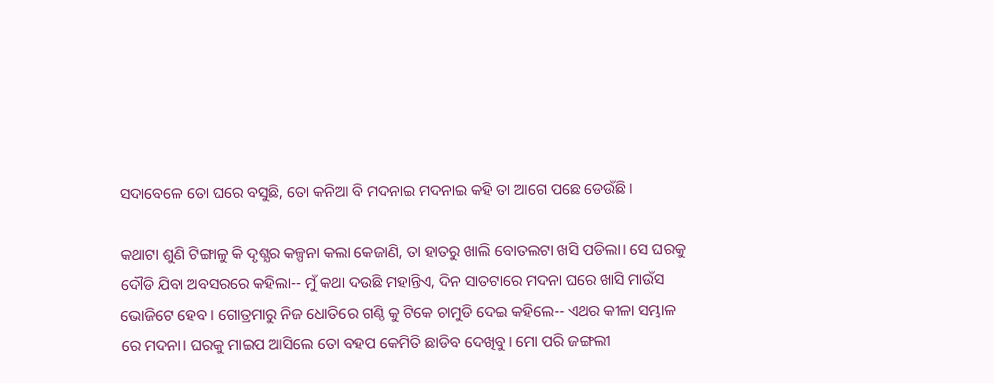ସଦାବେଳେ ତୋ ଘରେ ବସୁଛି, ତୋ କନିଆ ବି ମଦନାଇ ମଦନାଇ କହି ତା ଆଗେ ପଛେ ଡେଉଁଛି।

କଥାଟା ଶୁଣି ଟିଙ୍ଗାଳୁ କି ଦୃଶ୍ଯର କଳ୍ପନା କଲା କେଜାଣି, ତା ହାତରୁ ଖାଲି ବୋତଲଟା ଖସି ପଡିଲା। ସେ ଘରକୁ ଦୌଡି ଯିବା ଅବସରରେ କହିଲା-- ମୁଁ କଥା ଦଉଛି ମହାନ୍ତିଏ, ଦିନ ସାତଟାରେ ମଦନା ଘରେ ଖାସି ମାଉଁସ ଭୋଜିଟେ ହେବ। ଗୋତ୍ରମାରୁ ନିଜ ଧୋତିରେ ଗଣ୍ଠି କୁ ଟିକେ ଚାମୁଡି ଦେଇ କହିଲେ-- ଏଥର କୀଳା ସମ୍ଭାଳ ରେ ମଦନା। ଘରକୁ ମାଇପ ଆସିଲେ ତୋ ବହପ କେମିତି ଛାଡିବ ଦେଖିବୁ। ମୋ ପରି ଜଙ୍ଗଲୀ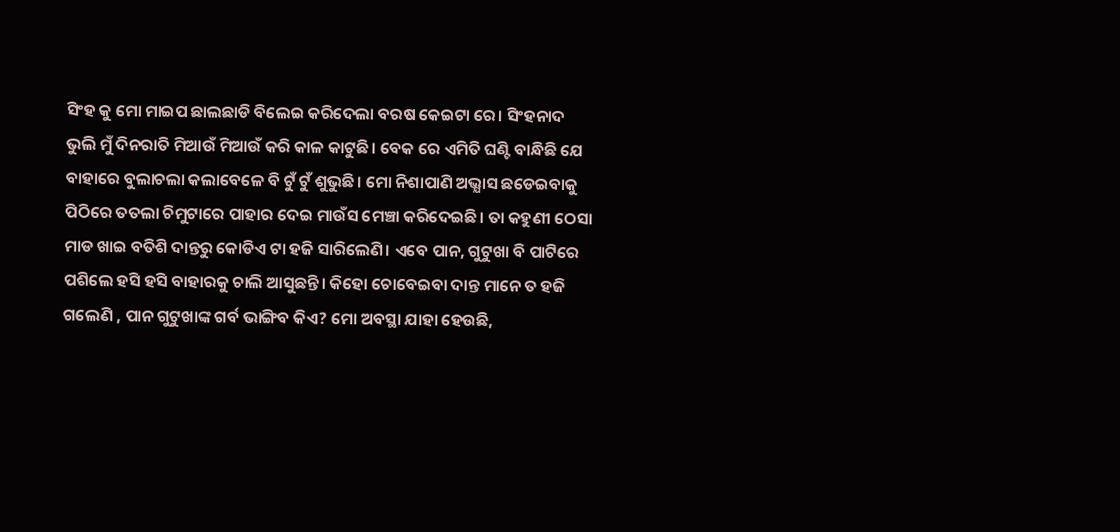ସିଂହ କୁ ମୋ ମାଇପ ଛାଲଛାଡି ବିଲେଇ କରିଦେଲା ବରଷ କେଇଟା ରେ। ସିଂହନାଦ ଭୁଲି ମୁଁ ଦିନରାତି ମିଆଉଁ ମିଆଉଁ କରି କାଳ କାଟୁଛି। ବେକ ରେ ଏମିତି ଘଣ୍ଟି ବାନ୍ଧିଛି ଯେ ବାହାରେ ବୁଲାଚଲା କଲାବେଳେ ବି ଟୁଁ ଟୁଁ ଶୁଭୁଛି। ମୋ ନିଶାପାଣି ଅଭ୍ଯାସ ଛଡେଇବାକୁ ପିଠିରେ ତତଲା ଚିମୁଟାରେ ପାହାର ଦେଇ ମାଉଁସ ମେଞ୍ଚା କରିଦେଇଛି। ତା କହୁଣୀ ଠେସା ମାଡ ଖାଇ ବତିଶି ଦାନ୍ତରୁ କୋଡିଏ ଟା ହଜି ସାରିଲେଣି। ଏବେ ପାନ, ଗୁଟୁଖା ବି ପାଟିରେ ପଶିଲେ ହସି ହସି ବାହାରକୁ ଚାଲି ଆସୁଛନ୍ତି। କିହୋ ଚୋବେଇବା ଦାନ୍ତ ମାନେ ତ ହଜି ଗଲେଣି , ପାନ ଗୁଟୁଖାଙ୍କ ଗର୍ବ ଭାଙ୍ଗିବ କିଏ? ମୋ ଅବସ୍ଥା ଯାହା ହେଉଛି,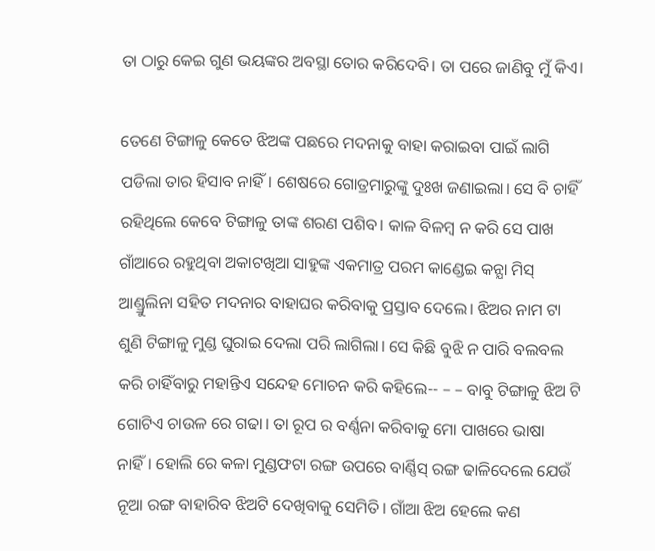ତା ଠାରୁ କେଇ ଗୁଣ ଭୟଙ୍କର ଅବସ୍ଥା ତୋର କରିଦେବି। ତା ପରେ ଜାଣିବୁ ମୁଁ କିଏ।

ତେଣେ ଟିଙ୍ଗାଳୁ କେତେ ଝିଅଙ୍କ ପଛରେ ମଦନାକୁ ବାହା କରାଇବା ପାଇଁ ଲାଗି ପଡିଲା ତାର ହିସାବ ନାହିଁ। ଶେଷରେ ଗୋତ୍ରମାରୁଙ୍କୁ ଦୁଃଖ ଜଣାଇଲା। ସେ ବି ଚାହିଁ ରହିଥିଲେ କେବେ ଟିଙ୍ଗାଳୁ ତାଙ୍କ ଶରଣ ପଶିବ। କାଳ ବିଳମ୍ବ ନ କରି ସେ ପାଖ ଗାଁଆରେ ରହୁଥିବା ଅକାଟଖିଆ ସାହୁଙ୍କ ଏକମାତ୍ର ପରମ କାଣ୍ଡେଇ କନ୍ଯା ମିସ୍ ଆଣ୍ଡ୍ରୁଲିନା ସହିତ ମଦନାର ବାହାଘର କରିବାକୁ ପ୍ରସ୍ତାବ ଦେଲେ। ଝିଅର ନାମ ଟା ଶୁଣି ଟିଙ୍ଗାଳୁ ମୁଣ୍ଡ ଘୁରାଇ ଦେଲା ପରି ଲାଗିଲା। ସେ କିଛି ବୁଝି ନ ପାରି ବଲବଲ କରି ଚାହିଁବାରୁ ମହାନ୍ତିଏ ସନ୍ଦେହ ମୋଚନ କରି କହିଲେ-- – – ବାବୁ ଟିଙ୍ଗାଳୁ ଝିଅ ଟି ଗୋଟିଏ ଚାଉଳ ରେ ଗଢା। ତା ରୂପ ର ବର୍ଣ୍ଣନା କରିବାକୁ ମୋ ପାଖରେ ଭାଷା ନାହିଁ। ହୋଲି ରେ କଳା ମୁଣ୍ଡଫଟା ରଙ୍ଗ ଉପରେ ବାର୍ଣ୍ଣିସ୍ ରଙ୍ଗ ଢାଳିଦେଲେ ଯେଉଁ ନୂଆ ରଙ୍ଗ ବାହାରିବ ଝିଅଟି ଦେଖିବାକୁ ସେମିତି। ଗାଁଆ ଝିଅ ହେଲେ କଣ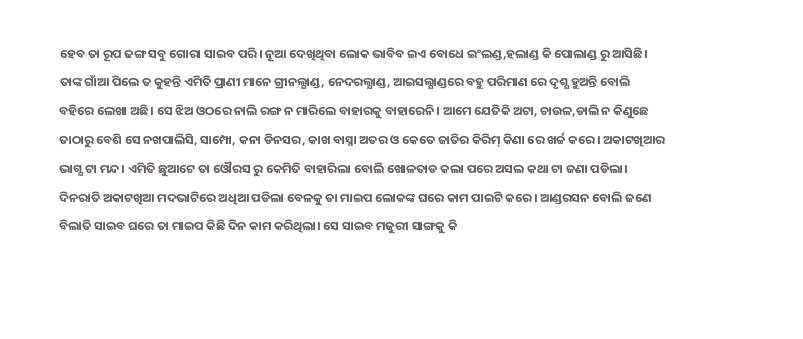ହେବ ତା ରୂପ ଢଙ୍ଗ ସବୁ ଗୋରା ସାଇବ ପରି। ନୂଆ ଦେଖିଥିବା ଲୋକ ଭାବିବ ଇଏ ବୋଧେ ଇଂଲଣ୍ଡ,ହଲାଣ୍ଡ କି ପୋଲାଣ୍ଡ ରୁ ଆସିଛି। ତାଙ୍କ ଗାଁଆ ପିଲେ ତ କୁହନ୍ତି ଏମିତି ପ୍ରାଣୀ ମାନେ ଗ୍ରୀନଲ୍ଯାଣ୍ଡ, ନେଦରଲ୍ଯାଣ୍ଡ, ଆଇସଲ୍ଯାଣ୍ଡରେ ବହୁ ପରିମାଣ ରେ ଦୃଶ୍ଯ ହୁଅନ୍ତି ବୋଲି ବହିରେ ଲେଖା ଅଛି। ସେ ଝିଅ ଓଠରେ ନାଲି ରଙ୍ଗ ନ ମାରିଲେ ବାହାରକୁ ବାହାରେନି। ଆମେ ଯେତିକି ଅଟା, ଚାଉଳ,ଡାଲି ନ କିଣୁଛେ ତାଠାରୁ ବେଶି ସେ ନଖପାଲିସି, ସାମ୍ପୋ, କନା ଡିନସର, କାଖ ବାସ୍ନା ଅତର ଓ କେତେ ଜାତିର କିରିମ୍ କିଣା ରେ ଖର୍ଚ୍ଚ କରେ। ଅକାଟଖିଆର ଭାଗ୍ଯ ଟା ମନ୍ଦ। ଏମିତି ଛୁଆଟେ ତା ଓୌରସ ରୁ କେମିତି ବାହାରିଲା ବୋଲି ଖୋଳତାଡ କଲା ପରେ ଅସଲ କଥା ଟା ଜଣା ପଡିଲା। ଦିନରାତି ଅକାଟଖିଆ ମଦଭାଟିରେ ଅଧିଆ ପଡିଲା ବେଳକୁ ତା ମାଇପ ଲୋକଙ୍କ ଘରେ କାମ ପାଇଟି କରେ। ଆଣ୍ଡରସନ ବୋଲି ଜଣେ ବିଲାତି ସାଇବ ଘରେ ତା ମାଇପ କିଛି ଦିନ କାମ କରିଥିଲା। ସେ ସାଇବ ମଜୁରୀ ସାଙ୍ଗକୁ କି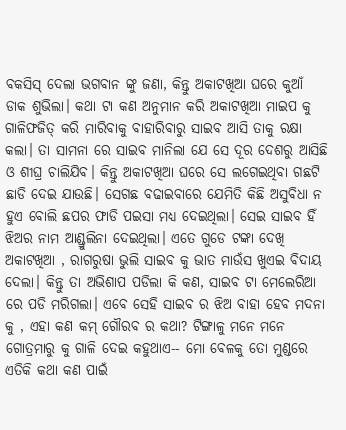ବକସିସ୍ ଦେଲା ଭଗବାନ ଙ୍କୁ ଜଣା, କିନ୍ତୁ ଅକାଟଖିଆ ଘରେ କୁଆଁ ଡାକ ଶୁଭିଲା। କଥା ଟା କଣ ଅନୁମାନ କରି ଅକାଟଖିଆ ମାଇପ କୁ ଗାଳିଫଜିତ୍ କରି ମାରିବାକୁ ବାହାରିବାରୁ ସାଇବ ଆସି ତାକୁ ରକ୍ଷା କଲା। ତା ସାମନା ରେ ସାଇବ ମାନିଲା ଯେ ସେ ଦୂର ଦେଶରୁ ଆସିଛି ଓ ଶୀଘ୍ର ଚାଲିଯିବ। କିନ୍ତୁ ଅକାଟଖିଆ ଘରେ ସେ ଲଗେଇଥିବା ଗଛଟି ଛାଡି ଦେଇ ଯାଉଛି। ସେଗଛ ବଢାଇବାରେ ଯେମିତି କିଛି ଅସୁବିଧା ନ ହୁଏ ବୋଲି ଛପର ଫାଡି ପଇସା ମଧ୍ଯ ଦେଇଥିଲା। ସେଇ ସାଇବ ହିଁ ଝିଅର ନାମ ଆଣ୍ଡ୍ରୁଲିନା ଦେଇଥିଲା। ଏତେ ଗୁଡେ ଟଙ୍କା ଦେଖି ଅକାଟଖିଆ , ରାଗରୁଷା ଭୁଲି ସାଇବ କୁ ଭାତ ମାଉଁସ ଖୁଏଇ ବିଦାୟ ଦେଲା। କିନ୍ତୁ ତା ଅଭିଶାପ ପଡିଲା କି କଣ, ସାଇବ ଟା ମେଲେରିଆ ରେ ପଡି ମରିଗଲା। ଏବେ ସେହି ସାଇବ ର ଝିଅ ବାହା ହେବ ମଦନା କୁ , ଏହା କଣ କମ୍ ଗୌରବ ର କଥା? ଟିଙ୍ଗାଳୁ ମନେ ମନେ ଗୋତ୍ରମାରୁ କୁ ଗାଳି ଦେଇ କହୁଥାଏ-- ମୋ ବେଳକୁ ତୋ ମୁଣ୍ଡରେ ଏତିକି କଥା କଣ ପାଇଁ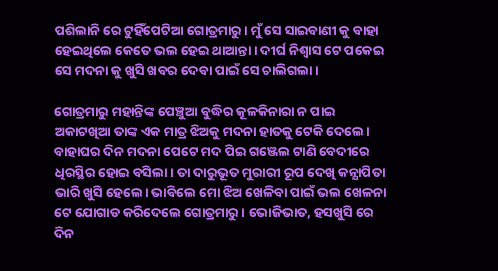ପଶିଲାନି ରେ ଟୁହିଁପେଟିଆ ଗୋତ୍ରମାରୁ। ମୁଁ ସେ ସାଇବାଣୀ କୁ ବାହା ହେଇଥିଲେ କେତେ ଭଲ ହେଇ ଥାଆନ୍ତା। ଦୀର୍ଘ ନିଶ୍ବାସ ଟେ ପକେଇ ସେ ମଦନା କୁ ଖୁସି ଖବର ଦେବା ପାଇଁ ସେ ଚାଲିଗଲା।

ଗୋତ୍ରମାରୁ ମହାନ୍ତିଙ୍କ ପେଞ୍ଚୁଆ ବୁଦ୍ଧିର କୂଳକିନାରା ନ ପାଇ ଅକାଟଖିଆ ତାଙ୍କ ଏକ ମାତ୍ର ଝିଅକୁ ମଦନା ହାତକୁ ଟେକି ଦେଲେ। ବାହାଘର ଦିନ ମଦନା ପେଟେ ମଦ ପିଇ ଗଞ୍ଜେଲ ଟାଣି ବେଦୀରେ ଧିରସ୍ଥିର ହୋଇ ବସିଲା। ତା ଦାରୁଭୂତ ମୁରାରୀ ରୂପ ଦେଖି କନ୍ଯାପିତା ଭାରି ଖୁସି ହେଲେ। ଭାବିଲେ ମୋ ଝିଅ ଖେଳିବା ପାଇଁ ଭଲ ଖେଳନା ଟେ ଯୋଗାଡ କରିଦେଲେ ଗୋତ୍ରମାରୁ। ଭୋଜିଭାତ, ହସଖୁସି ରେ ଦିନ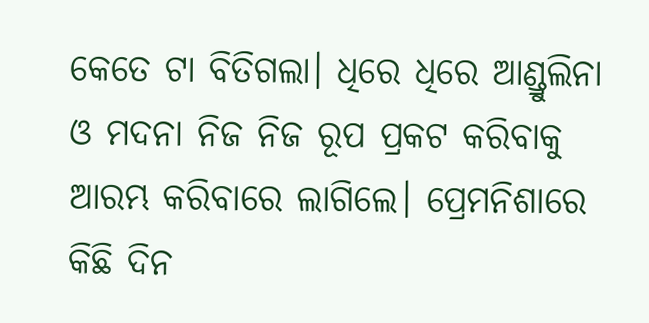କେତେ ଟା ବିତିଗଲା। ଧିରେ ଧିରେ ଆଣ୍ଡ୍ରୁଲିନା ଓ ମଦନା ନିଜ ନିଜ ରୂପ ପ୍ରକଟ କରିବାକୁ ଆରମ୍ଭ କରିବାରେ ଲାଗିଲେ। ପ୍ରେମନିଶାରେ କିଛି ଦିନ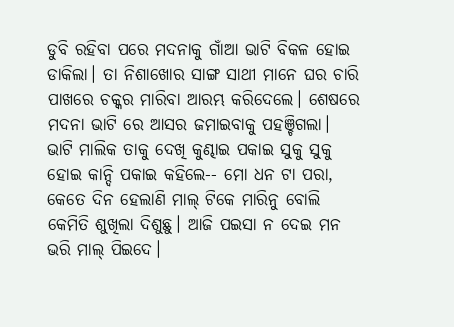ଡୁବି ରହିବା ପରେ ମଦନାକୁ ଗାଁଆ ଭାଟି ବିକଳ ହୋଇ ଡାକିଲା। ତା ନିଶାଖୋର ସାଙ୍ଗ ସାଥୀ ମାନେ ଘର ଚାରି ପାଖରେ ଚକ୍କର ମାରିବା ଆରମ୍ଭ କରିଦେଲେ। ଶେଷରେ ମଦନା ଭାଟି ରେ ଆସର ଜମାଇବାକୁ ପହଞ୍ଚିଗଲା। ଭାଟି ମାଲିକ ତାକୁ ଦେଖି କୁଣ୍ଢାଇ ପକାଇ ସୁକୁ ସୁକୁ ହୋଇ କାନ୍ଦି ପକାଇ କହିଲେ-- ମୋ ଧନ ଟା ପରା, କେତେ ଦିନ ହେଲାଣି ମାଲ୍ ଟିକେ ମାରିନୁ ବୋଲି କେମିତି ଶୁଖିଲା ଦିଶୁଛୁ। ଆଜି ପଇସା ନ ଦେଇ ମନ ଭରି ମାଲ୍ ପିଇଦେ।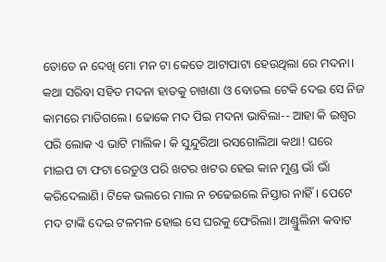ତୋତେ ନ ଦେଖି ମୋ ମନ ଟା କେତେ ଆଟାପାଟା ହେଉଥିଲା ରେ ମଦନା। କଥା ସରିବା ସହିତ ମଦନା ହାତକୁ ଚାଖଣା ଓ ବୋତଲ ଟେକି ଦେଇ ସେ ନିଜ କାମରେ ମାତିଗଲେ। ଢୋକେ ମଦ ପିଇ ମଦନା ଭାବିଲା-- ଆହା କି ଇଶ୍ବର ପରି ଲୋକ ଏ ଭାଟି ମାଲିକ। କି ସୁନ୍ଦୁରିଆ ରସଗୋଲିଆ କଥା! ଘରେ ମାଇପ ଟା ଫଟା ରେଡୁଓ ପରି ଖଟର ଖଟର ହେଇ କାନ ମୁଣ୍ଡ ଭାଁ ଭାଁ କରିଦେଲାଣି। ଟିକେ ଭଲରେ ମାଲ ନ ଚଢେଇଲେ ନିସ୍ତାର ନାହିଁ। ପେଟେ ମଦ ଟାଙ୍କି ଦେଇ ଟଳମଳ ହୋଇ ସେ ଘରକୁ ଫେରିଲା। ଆଣ୍ଡ୍ରୁଲିନା କବାଟ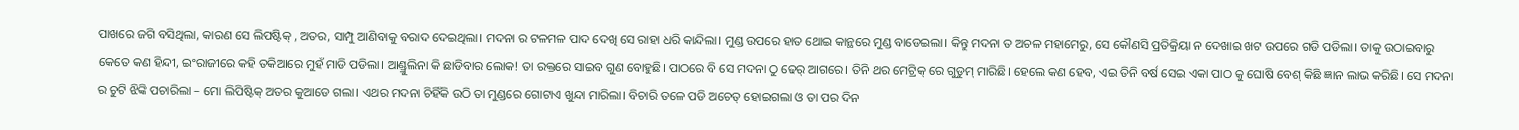ପାଖରେ ଜଗି ବସିଥିଲା, କାରଣ ସେ ଲିପଷ୍ଟିକ୍ , ଅତର, ସାମ୍ପୁ ଆଣିବାକୁ ବରାଦ ଦେଇଥିଲା। ମଦନା ର ଟଳମଳ ପାଦ ଦେଖି ସେ ରାହା ଧରି କାନ୍ଦିଲା। ମୁଣ୍ଡ ଉପରେ ହାତ ଥୋଇ କାନ୍ଥରେ ମୁଣ୍ଡ ବାଡେଇଲା। କିନ୍ତୁ ମଦନା ତ ଅଚଳ ମହାମେରୁ, ସେ କୌଣସି ପ୍ରତିକ୍ରିୟା ନ ଦେଖାଇ ଖଟ ଉପରେ ଗଡି ପଡିଲା। ତାକୁ ଉଠାଇବାରୁ କେତେ କଣ ହିନ୍ଦୀ, ଇଂରାଜୀରେ କହି ତକିଆରେ ମୁହଁ ମାଡି ପଡିଲା। ଆଣ୍ଡ୍ରୁଲିନା କି ଛାଡିବାର ଲୋକ! ତା ରକ୍ତରେ ସାଇବ ଗୁଣ ବୋହୁଛି। ପାଠରେ ବି ସେ ମଦନା ଠୁ ଢେର୍ ଆଗରେ। ତିନି ଥର ମେଟ୍ରିକ୍ ରେ ଗୁଡୁମ୍ ମାରିଛି। ହେଲେ କଣ ହେବ, ଏଇ ତିନି ବର୍ଷ ସେଇ ଏକା ପାଠ କୁ ଘୋଷି ବେଶ୍ କିଛି ଜ୍ଞାନ ଲାଭ କରିଛି। ସେ ମଦନା ର ଚୁଟି ଝିଙ୍କି ପଚାରିଲା – ମୋ ଲିପିଷ୍ଟିକ୍ ଅତର କୁଆଡେ ଗଲା। ଏଥର ମଦନା ଚିହିଁକି ଉଠି ତା ମୁଣ୍ଡରେ ଗୋଟାଏ ଖୁନ୍ଦା ମାରିଲା। ବିଚାରି ତଳେ ପଡି ଅଚେତ୍ ହୋଇଗଲା ଓ ତା ପର ଦିନ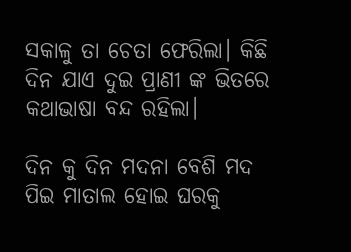ସକାଳୁ ତା ଚେତା ଫେରିଲା। କିଛି ଦିନ ଯାଏ ଦୁଇ ପ୍ରାଣୀ ଙ୍କ ଭିତରେ କଥାଭାଷା ବନ୍ଦ ରହିଲା।

ଦିନ କୁ ଦିନ ମଦନା ବେଶି ମଦ ପିଇ ମାତାଲ ହୋଇ ଘରକୁ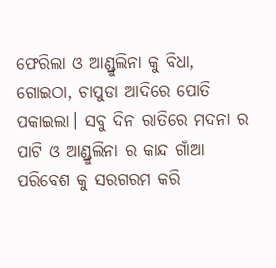ଫେରିଲା ଓ ଆଣ୍ଡ୍ରୁଲିନା କୁ ବିଧା, ଗୋଇଠା, ଚାପୁଡା ଆଦିରେ ପୋତି ପକାଇଲା। ସବୁ ଦିନ ରାତିରେ ମଦନା ର ପାଟି ଓ ଆଣ୍ଡ୍ରୁଲିନା ର କାନ୍ଦ ଗାଁଆ ପରିବେଶ କୁ ସରଗରମ କରି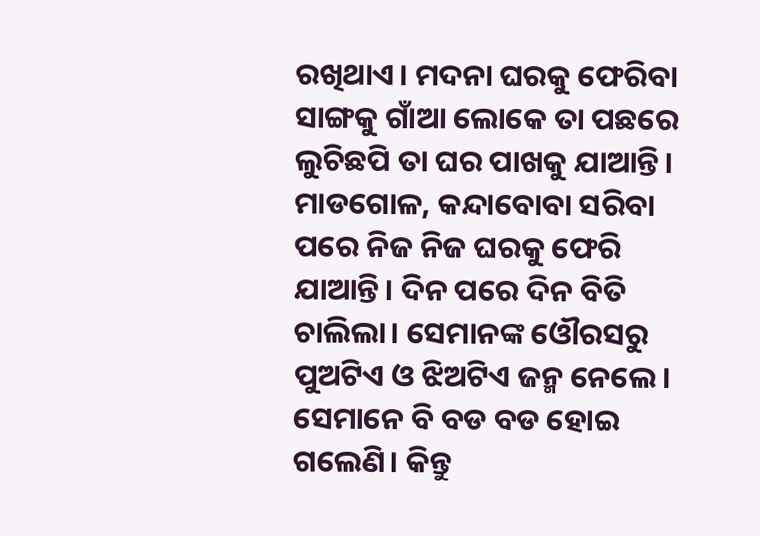ରଖିଥାଏ। ମଦନା ଘରକୁ ଫେରିବା ସାଙ୍ଗକୁ ଗାଁଆ ଲୋକେ ତା ପଛରେ ଲୁଚିଛପି ତା ଘର ପାଖକୁ ଯାଆନ୍ତି। ମାଡଗୋଳ, କନ୍ଦାବୋବା ସରିବା ପରେ ନିଜ ନିଜ ଘରକୁ ଫେରି ଯାଆନ୍ତି। ଦିନ ପରେ ଦିନ ବିତି ଚାଲିଲା। ସେମାନଙ୍କ ଓୌରସରୁ ପୁଅଟିଏ ଓ ଝିଅଟିଏ ଜନ୍ମ ନେଲେ। ସେମାନେ ବି ବଡ ବଡ ହୋଇ ଗଲେଣି। କିନ୍ତୁ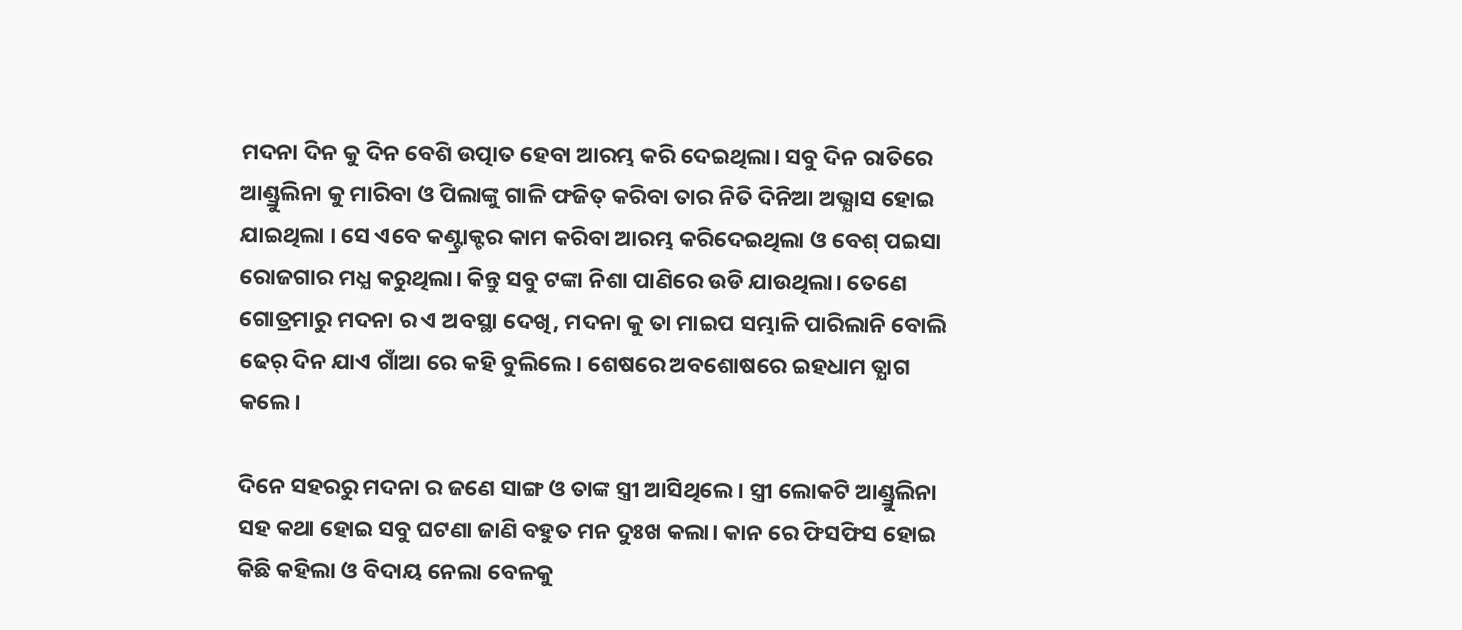ମଦନା ଦିନ କୁ ଦିନ ବେଶି ଉତ୍ପାତ ହେବା ଆରମ୍ଭ କରି ଦେଇଥିଲା। ସବୁ ଦିନ ରାତିରେ ଆଣ୍ଡ୍ରୁଲିନା କୁ ମାରିବା ଓ ପିଲାଙ୍କୁ ଗାଳି ଫଜିତ୍ କରିବା ତାର ନିତି ଦିନିଆ ଅଭ୍ଯାସ ହୋଇ ଯାଇଥିଲା । ସେ ଏବେ କଣ୍ଟ୍ରାକ୍ଟର କାମ କରିବା ଆରମ୍ଭ କରିଦେଇଥିଲା ଓ ବେଶ୍ ପଇସା ରୋଜଗାର ମଧ୍ଯ କରୁଥିଲା। କିନ୍ତୁ ସବୁ ଟଙ୍କା ନିଶା ପାଣିରେ ଉଡି ଯାଉଥିଲା। ତେଣେ ଗୋତ୍ରମାରୁ ମଦନା ର ଏ ଅବସ୍ଥା ଦେଖି, ମଦନା କୁ ତା ମାଇପ ସମ୍ଭାଳି ପାରିଲାନି ବୋଲି ଢେର୍ ଦିନ ଯାଏ ଗାଁଆ ରେ କହି ବୁଲିଲେ। ଶେଷରେ ଅବଶୋଷରେ ଇହଧାମ ତ୍ଯାଗ କଲେ।

ଦିନେ ସହରରୁ ମଦନା ର ଜଣେ ସାଙ୍ଗ ଓ ତାଙ୍କ ସ୍ତ୍ରୀ ଆସିଥିଲେ। ସ୍ତ୍ରୀ ଲୋକଟି ଆଣ୍ଡ୍ରୁଲିନା ସହ କଥା ହୋଇ ସବୁ ଘଟଣା ଜାଣି ବହୁତ ମନ ଦୁଃଖ କଲା। କାନ ରେ ଫିସଫିସ ହୋଇ କିଛି କହିଲା ଓ ବିଦାୟ ନେଲା ବେଳକୁ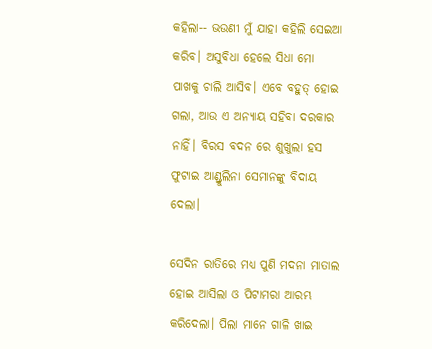କହିଲା-- ଭଉଣୀ ମୁଁ ଯାହା କହିଲି ସେଇଆ କରିବ। ଅସୁବିଧା ହେଲେ ସିଧା ମୋ ପାଖକୁ ଚାଲି ଆସିବ। ଏବେ ବହୁତ୍ ହୋଇ ଗଲା, ଆଉ ଏ ଅନ୍ଯାୟ ସହିବା ଦରକାର ନାହିଁ। ବିରସ ବଦନ ରେ ଶୁଖୁଲା ହସ ଫୁଟାଇ ଆଣ୍ଡ୍ରୁଲିନା ସେମାନଙ୍କୁ ବିଦାୟ ଦେଲା।

ସେଦିନ ରାତିରେ ମଧ୍ଯ ପୁଣି ମଦନା ମାତାଲ ହୋଇ ଆସିଲା ଓ ପିଟାମରା ଆରମ୍ଭ କରିଦେଲା। ପିଲା ମାନେ ଗାଳି ଖାଇ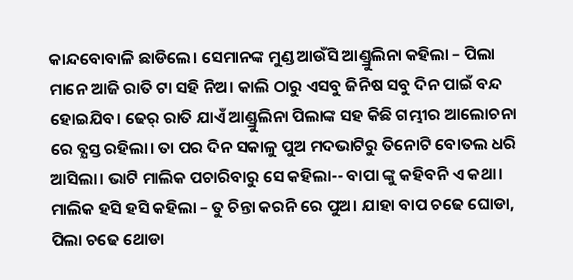କାନ୍ଦବୋବାଳି ଛାଡିଲେ। ସେମାନଙ୍କ ମୁଣ୍ଡ ଆଉଁସି ଆଣ୍ଡ୍ରୁଲିନା କହିଲା – ପିଲା ମାନେ ଆଜି ରାତି ଟା ସହି ନିଅ। କାଲି ଠାରୁ ଏସବୁ ଜିନିଷ ସବୁ ଦିନ ପାଇଁ ବନ୍ଦ ହୋଇଯିବ। ଢେର୍ ରାତି ଯାଏଁ ଆଣ୍ଡ୍ରୁଲିନା ପିଲାଙ୍କ ସହ କିଛି ଗମ୍ଭୀର ଆଲୋଚନା ରେ ବ୍ଯସ୍ତ ରହିଲା। ତା ପର ଦିନ ସକାଳୁ ପୁଅ ମଦଭାଟିରୁ ତିନୋଟି ବୋତଲ ଧରି ଆସିଲା। ଭାଟି ମାଲିକ ପଚାରିବାରୁ ସେ କହିଲା-- ବାପା ଙ୍କୁ କହିବନି ଏ କଥା। ମାଲିକ ହସି ହସି କହିଲା – ତୁ ଚିନ୍ତା କରନି ରେ ପୁଅ। ଯାହା ବାପ ଚଢେ ଘୋଡା, ପିଲା ଚଢେ ଥୋଡା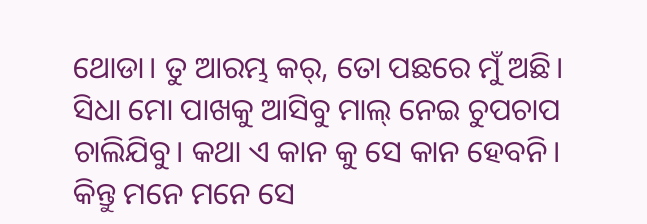ଥୋଡା। ତୁ ଆରମ୍ଭ କର୍, ତୋ ପଛରେ ମୁଁ ଅଛି। ସିଧା ମୋ ପାଖକୁ ଆସିବୁ ମାଲ୍ ନେଇ ଚୁପଚାପ ଚାଲିଯିବୁ। କଥା ଏ କାନ କୁ ସେ କାନ ହେବନି। କିନ୍ତୁ ମନେ ମନେ ସେ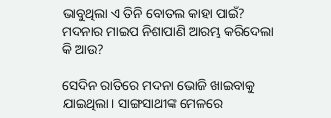ଭାବୁଥିଲା ଏ ତିନି ବୋତଲ କାହା ପାଇଁ? ମଦନାର ମାଇପ ନିଶାପାଣି ଆରମ୍ଭ କରିଦେଲା କି ଆଉ?

ସେଦିନ ରାତିରେ ମଦନା ଭୋଜି ଖାଇବାକୁ ଯାଇଥିଲା। ସାଙ୍ଗସାଥୀଙ୍କ ମେଳରେ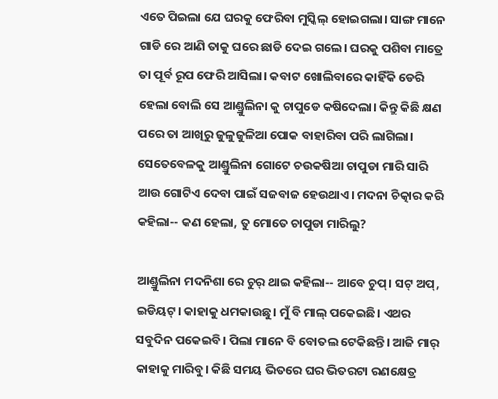ଏତେ ପିଇଲା ଯେ ଘରକୁ ଫେରିବା ମୁସ୍କିଲ୍ ହୋଇଗଲା। ସାଙ୍ଗ ମାନେ ଗାଡି ରେ ଆଣି ତାକୁ ଘରେ ଛାଡି ଦେଇ ଗଲେ। ଘରକୁ ପଶିବା ମାତ୍ରେ ତା ପୂର୍ବ ରୂପ ଫେରି ଆସିଲା। କବାଟ ଖୋଲିବାରେ କାହିଁକି ଡେରି ହେଲା ବୋଲି ସେ ଆଣ୍ଡ୍ରୁଲିନା କୁ ଚାପୁଡେ କଷିଦେଲା। କିନ୍ତୁ କିଛି କ୍ଷଣ ପରେ ତା ଆଖିରୁ ଜୁଳୁଜୁଳିଆ ପୋକ ବାହାରିବା ପରି ଲାଗିଲା। ସେତେବେଳକୁ ଆଣ୍ଡ୍ରୁଲିନା ଗୋଟେ ଚଉକଷିଆ ଚାପୁଡା ମାରି ସାରି ଆଉ ଗୋଟିଏ ଦେବା ପାଇଁ ସଜବାଜ ହେଉଥାଏ। ମଦନା ଚିତ୍କାର କରି କହିଲା-- କଣ ହେଲା, ତୁ ମୋତେ ଚାପୁଡା ମାରିଲୁ?

ଆଣ୍ଡ୍ରୁଲିନା ମଦନିଶା ରେ ଚୁର୍ ଥାଇ କହିଲା-- ଆବେ ଚୁପ୍। ସଟ୍ ଅପ୍, ଇଡିୟଟ୍। କାହାକୁ ଧମକାଉଛୁ। ମୁଁ ବି ମାଲ୍ ପକେଇଛି। ଏଥର ସବୁଦିନ ପକେଇବି। ପିଲା ମାନେ ବି ବୋତଲ ଟେକିଛନ୍ତି। ଆଜି ମାର୍ କାହାକୁ ମାରିବୁ। କିଛି ସମୟ ଭିତରେ ଘର ଭିତରଟା ରଣକ୍ଷେତ୍ର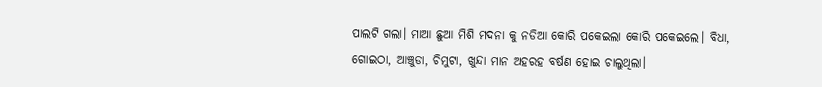ପାଲଟି ଗଲା। ମାଆ ଛୁଆ ମିଶି ମଦନା କୁ ନଡିଆ କୋରି ପକେଇଲା କୋରି ପକେଇଲେ। ବିଧା, ଗୋଇଠା, ଆଞ୍ଚୁଡା, ଚିମୁଟା, ଖୁନ୍ଦା ମାନ ଅହରହ ବର୍ଷଣ ହୋଇ ଚାଲୁଥିଲା।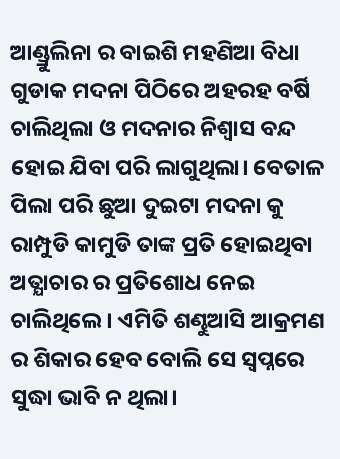ଆଣ୍ଡ୍ରୁଲିନା ର ବାଇଶି ମହଣିଆ ବିଧା ଗୁଡାକ ମଦନା ପିଠିରେ ଅହରହ ବର୍ଷି ଚାଲିଥିଲା ଓ ମଦନାର ନିଶ୍ବାସ ବନ୍ଦ ହୋଇ ଯିବା ପରି ଲାଗୁଥିଲା। ବେତାଳ ପିଲା ପରି ଛୁଆ ଦୁଇଟା ମଦନା କୁ ରାମ୍ପୁଡି କାମୁଡି ତାଙ୍କ ପ୍ରତି ହୋଇଥିବା ଅତ୍ଯାଚାର ର ପ୍ରତିଶୋଧ ନେଇ ଚାଲିଥିଲେ। ଏମିତି ଶଣ୍ଢୁଆସି ଆକ୍ରମଣ ର ଶିକାର ହେବ ବୋଲି ସେ ସ୍ବପ୍ନରେ ସୁଦ୍ଧା ଭାବି ନ ଥିଲା।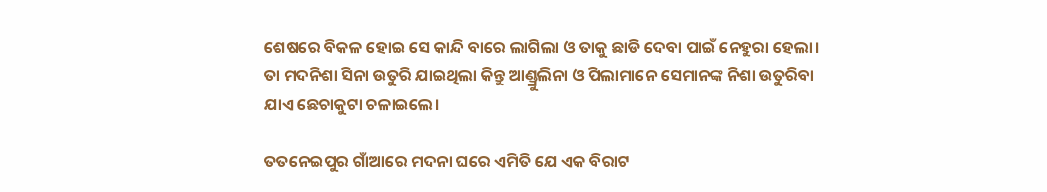ଶେଷରେ ବିକଳ ହୋଇ ସେ କାନ୍ଦି ବାରେ ଲାଗିଲା ଓ ତାକୁ ଛାଡି ଦେବା ପାଇଁ ନେହୁରା ହେଲା। ତା ମଦନିଶା ସିନା ଉତୁରି ଯାଇଥିଲା କିନ୍ତୁ ଆଣ୍ଡ୍ରୁଲିନା ଓ ପିଲାମାନେ ସେମାନଙ୍କ ନିଶା ଉତୁରିବା ଯାଏ ଛେଚାକୁଟା ଚଳାଇଲେ।

ତତନେଇପୁର ଗାଁଆରେ ମଦନା ଘରେ ଏମିତି ଯେ ଏକ ବିରାଟ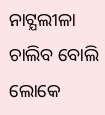ନାଟ୍ଯଲୀଳା ଚାଲିବ ବୋଲି ଲୋକେ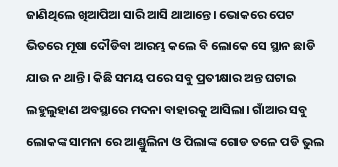ଜାଣିଥିଲେ ଖିଆପିଆ ସାରି ଆସି ଥାଆନ୍ତେ। ଭୋକରେ ପେଟ ଭିତରେ ମୂଷା ଦୌଡିବା ଆରମ୍ଭ କଲେ ବି ଲୋକେ ସେ ସ୍ଥାନ ଛାଡି ଯାଉ ନ ଥାନ୍ତି। କିଛି ସମୟ ପରେ ସବୁ ପ୍ରତୀକ୍ଷାର ଅନ୍ତ ଘଟାଇ ଲହୁଲୁହାଣ ଅବସ୍ଥାରେ ମଦନା ବାହାରକୁ ଆସିଲା। ଗାଁଆର ସବୁ ଲୋକଙ୍କ ସାମନା ରେ ଆଣ୍ଡ୍ରୁଲିନା ଓ ପିଲାଙ୍କ ଗୋଡ ତଳେ ପଡି ଭୁଲ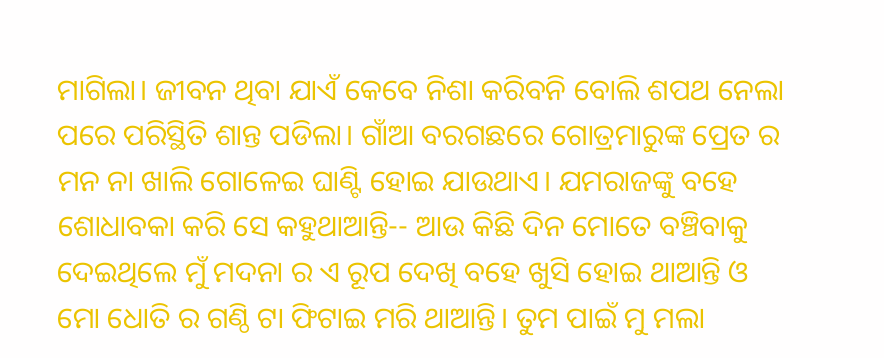ମାଗିଲା। ଜୀବନ ଥିବା ଯାଏଁ କେବେ ନିଶା କରିବନି ବୋଲି ଶପଥ ନେଲା ପରେ ପରିସ୍ଥିତି ଶାନ୍ତ ପଡିଲା। ଗାଁଆ ବରଗଛରେ ଗୋତ୍ରମାରୁଙ୍କ ପ୍ରେତ ର ମନ ନା ଖାଲି ଗୋଳେଇ ଘାଣ୍ଟି ହୋଇ ଯାଉଥାଏ। ଯମରାଜଙ୍କୁ ବହେ ଶୋଧାବକା କରି ସେ କହୁଥାଆନ୍ତି-- ଆଉ କିଛି ଦିନ ମୋତେ ବଞ୍ଚିବାକୁ ଦେଇଥିଲେ ମୁଁ ମଦନା ର ଏ ରୂପ ଦେଖି ବହେ ଖୁସି ହୋଇ ଥାଆନ୍ତି ଓ ମୋ ଧୋତି ର ଗଣ୍ଠି ଟା ଫିଟାଇ ମରି ଥାଆନ୍ତି। ତୁମ ପାଇଁ ମୁ ମଲା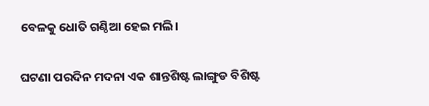ବେଳକୁ ଧୋତି ଗଣ୍ଠିଆ ହେଇ ମଲି।

ଘଟଣା ପରଦିନ ମଦନା ଏକ ଶାନ୍ତଶିଷ୍ଟ ଲାଙ୍ଗୁଡ ବିଶିଷ୍ଟ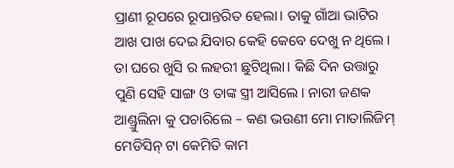ପ୍ରାଣୀ ରୂପରେ ରୂପାନ୍ତରିତ ହେଲା। ତାକୁ ଗାଁଆ ଭାଟିର ଆଖ ପାଖ ଦେଇ ଯିବାର କେହି କେବେ ଦେଖୁ ନ ଥିଲେ। ତା ଘରେ ଖୁସି ର ଲହରୀ ଛୁଟିଥିଲା। କିଛି ଦିନ ଉତ୍ତାରୁ ପୁଣି ସେହି ସାଙ୍ଗ ଓ ତାଙ୍କ ସ୍ତ୍ରୀ ଆସିଲେ। ନାରୀ ଜଣକ ଆଣ୍ଡ୍ରୁଲିନା କୁ ପଚାରିଲେ – କଣ ଭଉଣୀ ମୋ ମାତାଲିଜିମ୍ ମେଡିସିନ୍ ଟା କେମିତି କାମ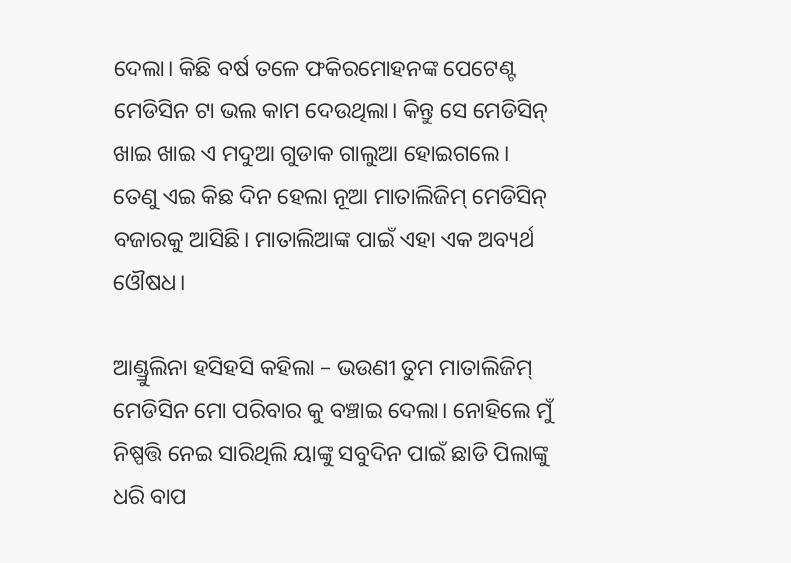ଦେଲା। କିଛି ବର୍ଷ ତଳେ ଫକିରମୋହନଙ୍କ ପେଟେଣ୍ଟ ମେଡିସିନ ଟା ଭଲ କାମ ଦେଉଥିଲା। କିନ୍ତୁ ସେ ମେଡିସିନ୍ ଖାଇ ଖାଇ ଏ ମଦୁଆ ଗୁଡାକ ଗାଲୁଆ ହୋଇଗଲେ। ତେଣୁ ଏଇ କିଛ ଦିନ ହେଲା ନୂଆ ମାତାଲିଜିମ୍ ମେଡିସିନ୍ ବଜାରକୁ ଆସିଛି। ମାତାଲିଆଙ୍କ ପାଇଁ ଏହା ଏକ ଅବ୍ୟର୍ଥ ଓୌଷଧ।

ଆଣ୍ଡ୍ରୁଲିନା ହସିହସି କହିଲା – ଭଉଣୀ ତୁମ ମାତାଲିଜିମ୍ ମେଡିସିନ ମୋ ପରିବାର କୁ ବଞ୍ଚାଇ ଦେଲା। ନୋହିଲେ ମୁଁ ନିଷ୍ପତ୍ତି ନେଇ ସାରିଥିଲି ୟାଙ୍କୁ ସବୁଦିନ ପାଇଁ ଛାଡି ପିଲାଙ୍କୁ ଧରି ବାପ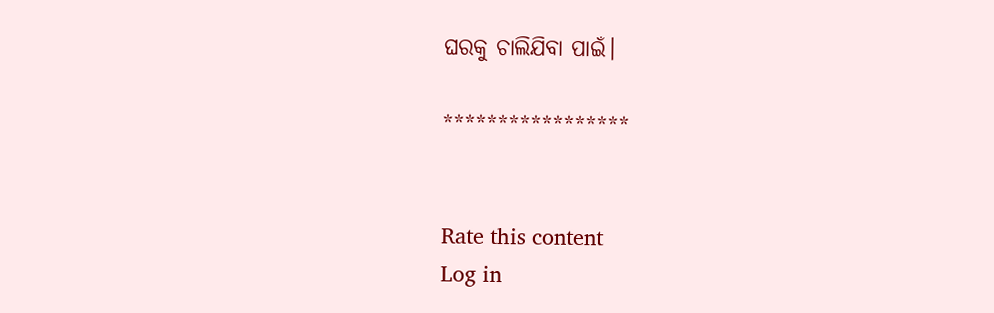ଘରକୁ ଚାଲିଯିବା ପାଇଁ।

*****************


Rate this content
Log in